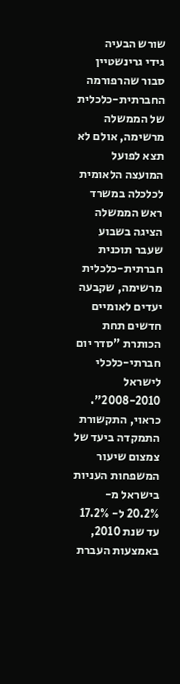שורש הבעיה
גידי גרינשטיין סבור שהרפורמה החברתית-כלכלית של הממשלה מרשימה, אולם לא תצא לפועל
המועצה הלאומית לכלכלה במשרד ראש הממשלה הציגה בשבוע שעבר תוכנית חברתית-כלכלית מרשימה, שקבעה יעדים לאומיים חדשים תחת הכותרת "סדר יום חברתי-כלכלי לישראל 2008-2010". כראוי, התקשורת התמקדה ביעד של צמצום שיעור המשפחות העניות בישראל מ- 20.2% ל- 17.2% עד שנת 2010, באמצעות העברת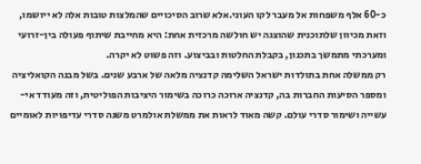כ-60 אלף משפחות אל מעבר לקו העוני.אלא שרוב הסיכויים שהמלצות טובות אלה לא ייושמו, וזאת מכיוון שלתוכנית שהוצגה יש חולשה מרכזית אחת: היא מחייבת שיתוף פעולה בין-זרועי ומערכתי מתמשך בתכנון, בקבלת החלטות ובביצוע. וזה פשוט לא יקרה.
רק ממשלה אחת בתולדות ישראל השלימה קדנציה מלאה של ארבע שנים. בשל מבנה הקואליציה ומספר הסיעות החברות בה, קדנציה ארוכה כרוכה בשימור היציבות הפוליטית, וזה מעודד אי-עשייה ושימור סדרי עולם. קשה מאוד לראות את ממשלת אולמרט משנה סדרי עדיפויות לאומיים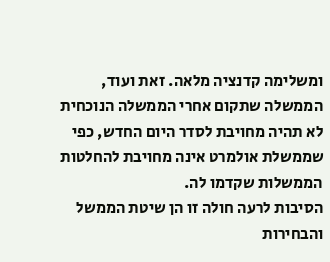ומשלימה קדנציה מלאה. זאת ועוד, הממשלה שתקום אחרי הממשלה הנוכחית לא תהיה מחויבת לסדר היום החדש, כפי שממשלת אולמרט אינה מחויבת להחלטות הממשלות שקדמו לה.
הסיבות לרעה חולה זו הן שיטת הממשל והבחירות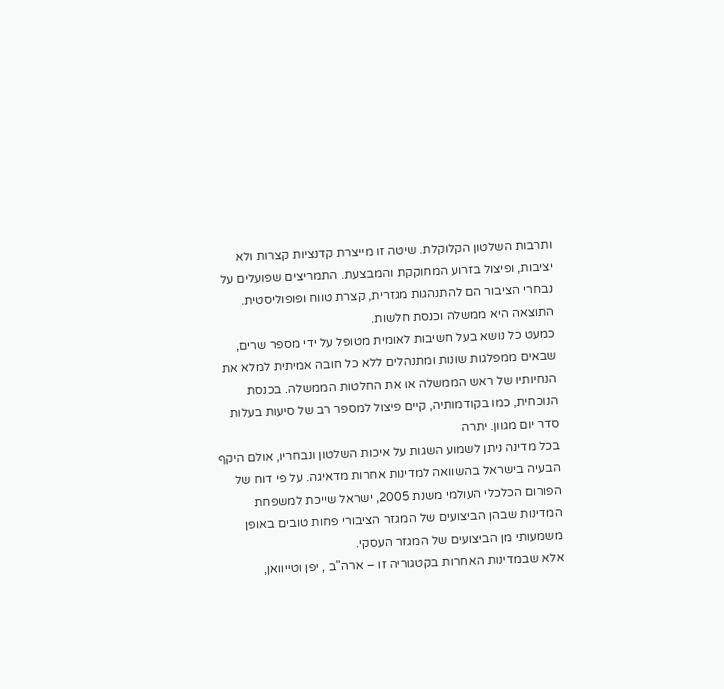ותרבות השלטון הקלוקלת. שיטה זו מייצרת קדנציות קצרות ולא יציבות, ופיצול בזרוע המחוקקת והמבצעת. התמריצים שפועלים על נבחרי הציבור הם להתנהגות מגזרית, קצרת טווח ופופוליסטית. התוצאה היא ממשלה וכנסת חלשות.
כמעט כל נושא בעל חשיבות לאומית מטופל על ידי מספר שרים, שבאים ממפלגות שונות ומתנהלים ללא כל חובה אמיתית למלא את הנחיותיו של ראש הממשלה או את החלטות הממשלה. בכנסת הנוכחית, כמו בקודמותיה, קיים פיצול למספר רב של סיעות בעלות סדר יום מגוון. יתרה
בכל מדינה ניתן לשמוע השגות על איכות השלטון ונבחריו, אולם היקף הבעיה בישראל בהשוואה למדינות אחרות מדאיגה. על פי דוח של הפורום הכלכלי העולמי משנת 2005, ישראל שייכת למשפחת המדינות שבהן הביצועים של המגזר הציבורי פחות טובים באופן משמעותי מן הביצועים של המגזר העסקי.
אלא שבמדינות האחרות בקטגוריה זו – ארה"ב , יפן וטייוואן,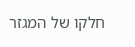חלקו של המגזר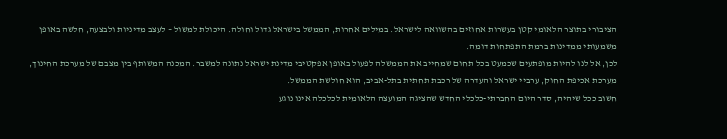הציבורי בתוצר הלאומי קטן בעשרות אחוזים בהשוואה לישראל. במילים אחרות, הממשל בישראל גדול וחולה. היכולת למשול – לעצב מדיניות ולבצעה, חלשה באופן משמעותי ממדינות ברמת התפתחות דומה.
לכן, אל לנו להיות מופתעים שכמעט בכל תחום שמחייב את הממשלה לפעול באופן אפקטיבי מדינת ישראל נתונה למשבר. המכנה המשותף בין מצבם של מערכת החינוך, מערכת אכיפת החוק, ערביי ישראל והעדרה של רכבת תחתית בתל-אביב, הוא חולשת הממשל.
חשוב ככל שיהיה, סדר היום החברתי-כלכלי החדש שהציגה המועצה הלאומית לכלכלה אינו נוגע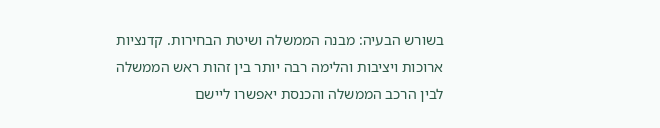בשורש הבעיה: מבנה הממשלה ושיטת הבחירות. קדנציות ארוכות ויציבות והלימה רבה יותר בין זהות ראש הממשלה לבין הרכב הממשלה והכנסת יאפשרו ליישם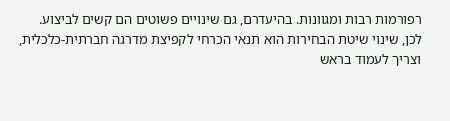רפורמות רבות ומגוונות. בהיעדרם, גם שינויים פשוטים הם קשים לביצוע.
לכן, שינוי שיטת הבחירות הוא תנאי הכרחי לקפיצת מדרגה חברתית-כלכלית, וצריך לעמוד בראש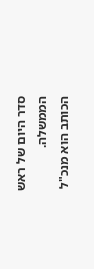סדר היום של ראש הממשלה.
הכותב הוא מנכ"ל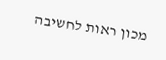מכון ראות לחשיבה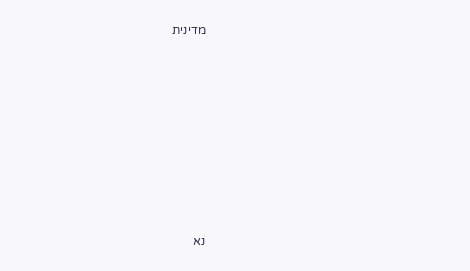מדינית










נא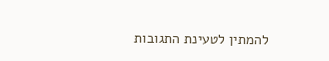להמתין לטעינת התגובות